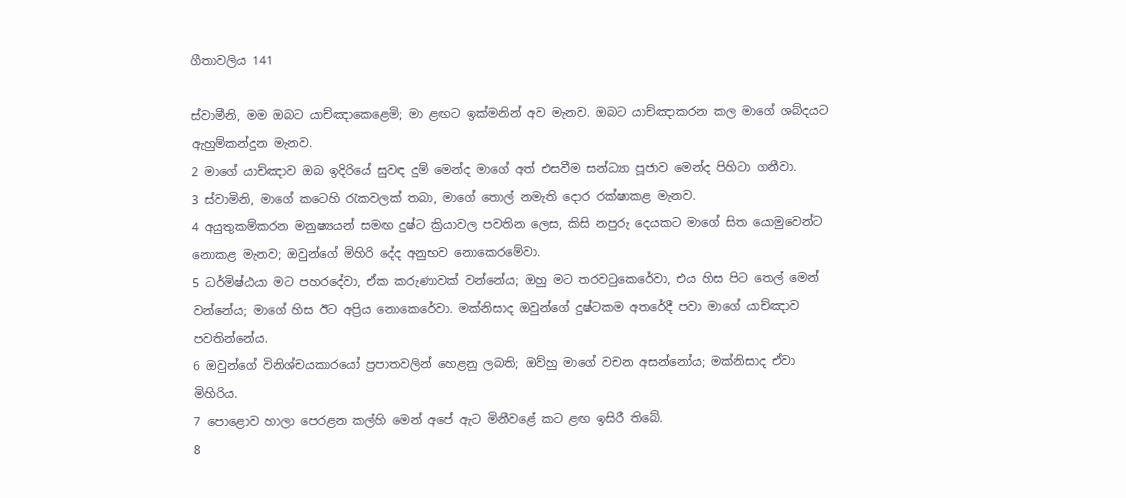ගීතාවලිය 141

ස්වාමීනි, මම ඔබට යාච්ඤාකෙළෙමි; මා ළඟට ඉක්මනින් අව මැනව. ඔබට යාච්ඤාකරන කල මාගේ ශබ්දයට ඇහුම්කන්දුන මැනව.
2 මාගේ යාච්ඤාව ඔබ ඉදිරියේ සුවඳ දුම් මෙන්ද මාගේ අත් එසවීම සන්ධ්‍යා පූජාව මෙන්ද පිහිටා ගනීවා.
3 ස්වාමිනි, මාගේ කටෙහි රැකවලක් තබා, මාගේ තොල් නමැති දොර රක්ෂාකළ මැනව.
4 අයුතුකම්කරන මනුෂ්‍යයන් සමඟ දුෂ්ට ක්‍රියාවල පවතින ලෙස, කිසි නපුරු දෙයකට මාගේ සිත යොමුවෙන්ට නොකළ මැනව; ඔවුන්ගේ මිහිරි දේද අනුභව නොකෙරමේවා.
5 ධර්මිෂ්ඨයා මට පහරදේවා, ඒක කරුණාවක් වන්නේය; ඔහු මට තරවටුකෙරේවා, එය හිස පිට තෙල් මෙන් වන්නේය; මාගේ හිස ඊට අප්‍රිය නොකෙරේවා. මක්නිසාද ඔවුන්ගේ දුෂ්ටකම අතරේදී පවා මාගේ යාච්ඤාව පවතින්නේය.
6 ඔවුන්ගේ විනිශ්චයකාරයෝ ප්‍රපාතවලින් හෙළනු ලබති; ඔව්හු මාගේ වචන අසන්නෝය; මක්නිසාද ඒවා මිහිරිය.
7 පොළොව හාලා පෙරළන කල්හි මෙන් අපේ ඇට මිනීවළේ කට ළඟ ඉසිරී තිබේ.
8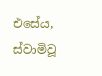එසේය, ස්වාමිවූ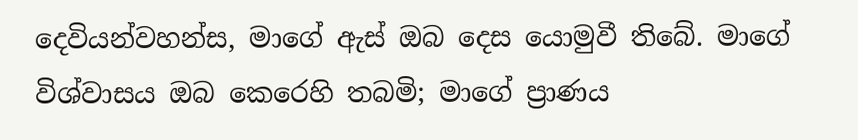දෙවියන්වහන්ස, මාගේ ඇස් ඔබ දෙස යොමුවී තිබේ. මාගේ විශ්වාසය ඔබ කෙරෙහි තබමි; මාගේ ප්‍රාණය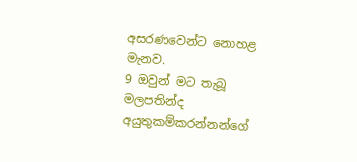අසරණවෙන්ට නොහළ මැනව.
9 ඔවුන් මට තැබූ මලපතින්ද අයුතුකම්කරන්නන්ගේ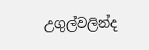උගුල්වලින්ද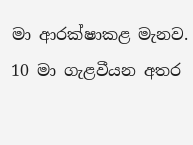මා ආරක්ෂාකළ මැනව.
10 මා ගැළවීයන අතර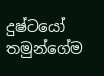දුෂ්ටයෝ තමුන්ගේම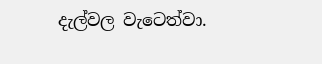දැල්වල වැටෙත්වා.